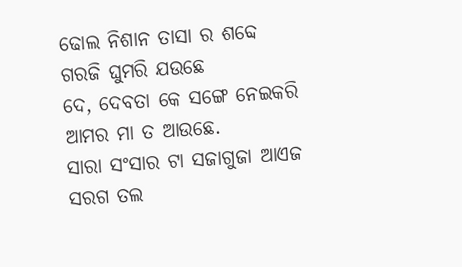ଢୋଲ ନିଶାନ ତାସା ର ଶବ୍ଦେ
ଗରଜି ଘୁମରି ଯଉଛେ
ଦେ, ଦେବତା କେ ସଙ୍ଗେ ନେଇକରି
ଆମର ମା ତ ଆଉଛେ.
ସାରା ସଂସାର ଟା ସଜାଗୁଜା ଆଏଜ
ସରଗ ତଲ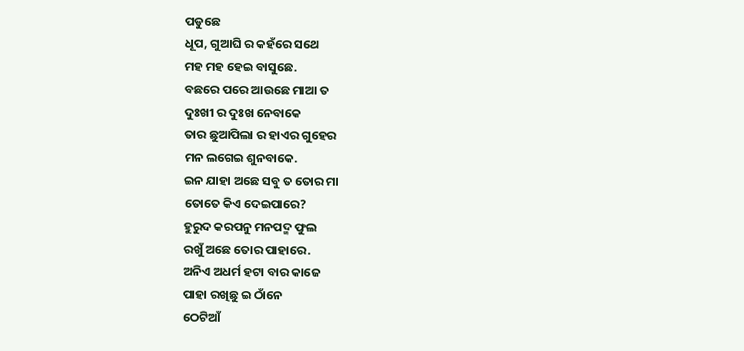ପଡୁଛେ
ଧୂପ, ଗୁଆଘି ର କହଁରେ ସଥେ
ମହ ମହ ହେଇ ବାସୁଛେ.
ବଛରେ ପରେ ଆଉଛେ ମାଆ ତ
ଦୁଃଖୀ ର ଦୁଃଖ ନେବାକେ
ତାର ଛୁଆପିଲା ର ହାଏର ଗୁହେର
ମନ ଲଗେଇ ଶୁନବାକେ.
ଇନ ଯାହା ଅଛେ ସବୁ ତ ତୋର ମା
ତୋତେ କିଏ ଦେଇପାରେ?
ହୁରୁଦ କରପନୁ ମନପଦ୍ମ ଫୁଲ
ରଖୁଁ ଅଛେ ତୋର ପାହାରେ.
ଅନିଏ ଅଧର୍ମ ହଟା ବାର କାଜେ
ପାହା ରଖିଛୁ ଇ ଠାଁନେ
ଠେଟିଆଁ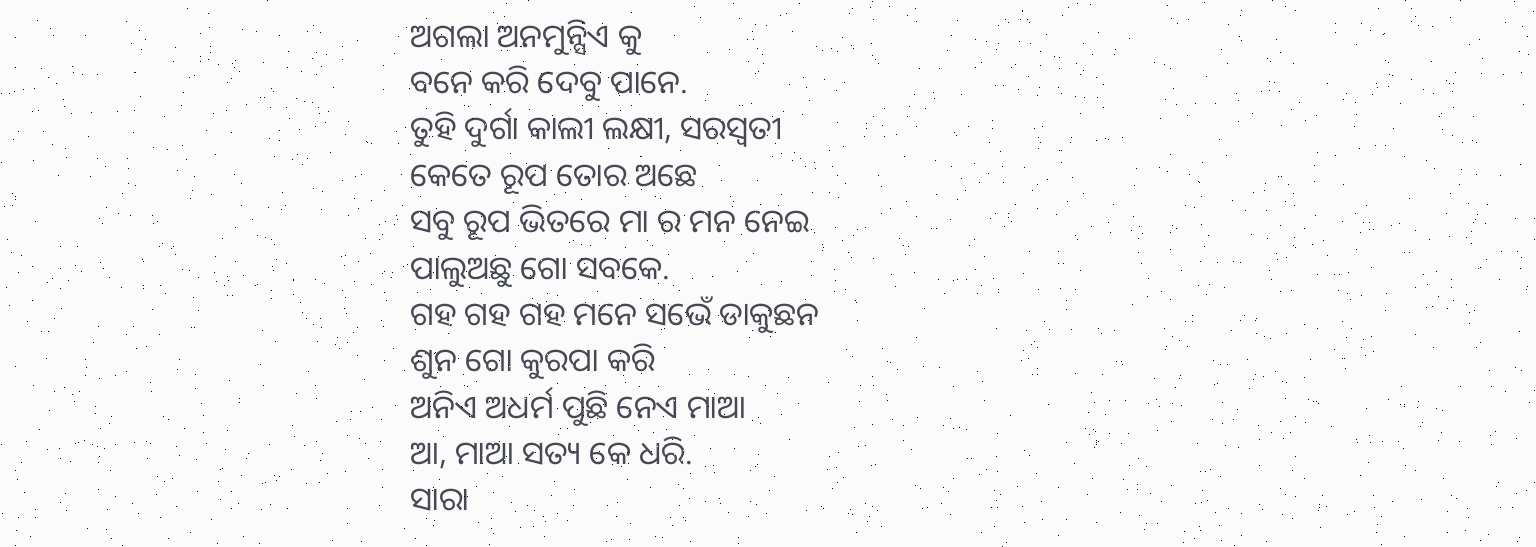ଅଗଲା ଅନମୁନ୍ସିଏ କୁ
ବନେ କରି ଦେବୁ ପାନେ.
ତୁହି ଦୁର୍ଗା କାଲୀ ଲକ୍ଷୀ, ସରସ୍ବତୀ
କେତେ ରୂପ ତୋର ଅଛେ
ସବୁ ରୂପ ଭିତରେ ମା ର ମନ ନେଇ
ପାଲୁଅଛୁ ଗୋ ସବକେ.
ଗହ ଗହ ଗହ ମନେ ସଭେଁ ଡାକୁଛନ
ଶୁନ ଗୋ କୁରପା କରି
ଅନିଏ ଅଧର୍ମ ପୁଛି ନେଏ ମାଆ
ଆ, ମାଆ ସତ୍ୟ କେ ଧରି.
ସାରା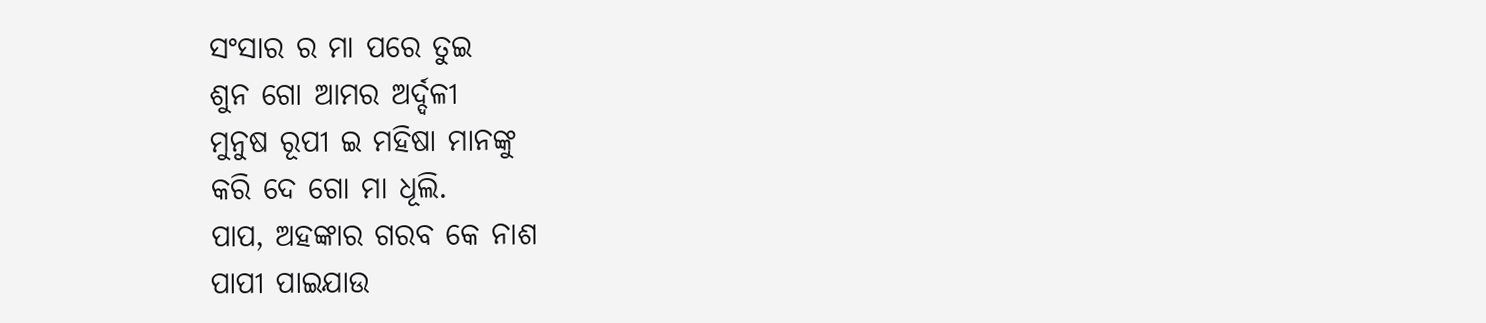ସଂସାର ର ମା ପରେ ତୁଇ
ଶୁନ ଗୋ ଆମର ଅର୍ଦ୍ଦଳୀ
ମୁନୁଷ ରୂପୀ ଇ ମହିଷା ମାନଙ୍କୁ
କରି ଦେ ଗୋ ମା ଧୂଲି.
ପାପ, ଅହଙ୍କାର ଗରବ କେ ନାଶ
ପାପୀ ପାଇଯାଉ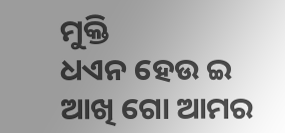ମୁକ୍ତି
ଧଏନ ହେଉ ଇ ଆଖି ଗୋ ଆମର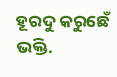ହୂରଦୁ କରୁଛେଁ ଭକ୍ତି.